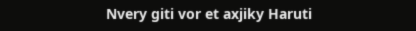Nvery giti vor et axjiky Haruti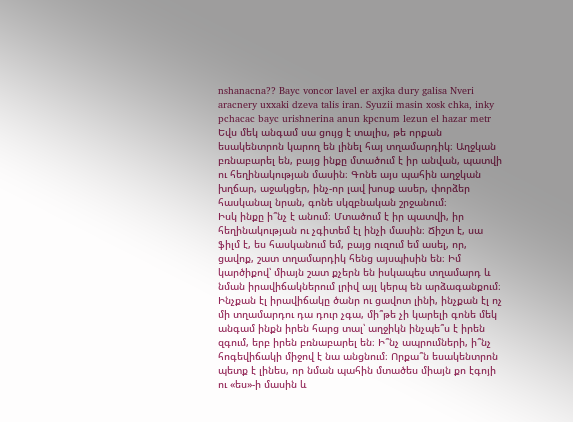nshanacna?? Bayc voncor lavel er axjka dury galisa Nveri aracnery uxxaki dzeva talis iran. Syuzii masin xosk chka, inky pchacac bayc urishnerina anun kpcnum lezun el hazar metr
Եվս մեկ անգամ սա ցույց է տալիս, թե որքան եսակենտրոն կարող են լինել հայ տղամարդիկ։ Աղջկան բռնաբարել են, բայց ինքը մտածում է իր անվան, պատվի ու հեղինակության մասին։ Գոնե այս պահին աղջկան խղճար, աջակցեր, ինչ-որ լավ խոսք ասեր, փորձեր հասկանալ նրան, գոնե սկզբնական շրջանում։
Իսկ ինքը ի՞նչ է անում։ Մտածում է իր պատվի, իր հեղինակության ու չգիտեմ էլ ինչի մասին։ Ճիշտ է, սա ֆիլմ է, ես հասկանում եմ, բայց ուզում եմ ասել, որ, ցավոք, շատ տղամարդիկ հենց այսպիսին են։ Իմ կարծիքով՝ միայն շատ քչերն են իսկապես տղամարդ և նման իրավիճակներում լրիվ այլ կերպ են արձագանքում։
Ինչքան էլ իրավիճակը ծանր ու ցավոտ լինի, ինչքան էլ ոչ մի տղամարդու դա դուր չգա, մի՞թե չի կարելի գոնե մեկ անգամ ինքն իրեն հարց տալ՝ աղջիկն ինչպե՞ս է իրեն զգում, երբ իրեն բռնաբարել են։ Ի՞նչ ապրումների, ի՞նչ հոգեվիճակի միջով է նա անցնում։ Որքա՞ն եսակենտրոն պետք է լինես, որ նման պահին մտածես միայն քո էգոյի ու «ես»-ի մասին և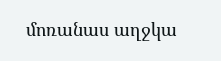մոռանաս աղջկա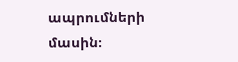ապրումների մասին։